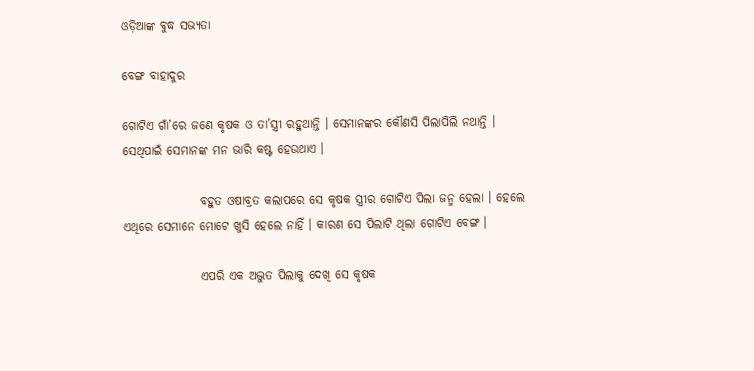ଓଡ଼ିଆଙ୍କ ବୁଦ୍ଧ ସଭ୍ୟତା

ବେଙ୍ଗ ବାହାଦୁର

ଗୋଟିଏ ଗାଁ’ରେ ଜଣେ କୃଷକ ଓ ତା’ସ୍ତ୍ରୀ ରହୁଥାନ୍ତି । ସେମାନଙ୍କର କୌଣସି ପିଲାପିଲି ନଥାନ୍ତି । ସେଥିପାଇଁ ସେମାନଙ୍କ ମନ ଭାରି କଷ୍ଟ ହେଉଥାଏ ।

                ବହୁତ ଓଷାବ୍ରତ କଲାପରେ ସେ କୃଷକ ସ୍ତ୍ରୀର ଗୋଟିଏ ପିଲା ଜନ୍ମ ହେଲା । ହେଲେ ଏଥିରେ ସେମାନେ ମୋଟେ ଖୁସି ହେଲେ ନାହିଁ । କାରଣ ସେ ପିଲାଟି ଥିଲା ଗୋଟିଏ ବେଙ୍ଗ ।

                ଏପରି ଏକ ଅଦ୍ଭୁତ ପିଲାକୁ ଦେଖି ସେ କୃଷକ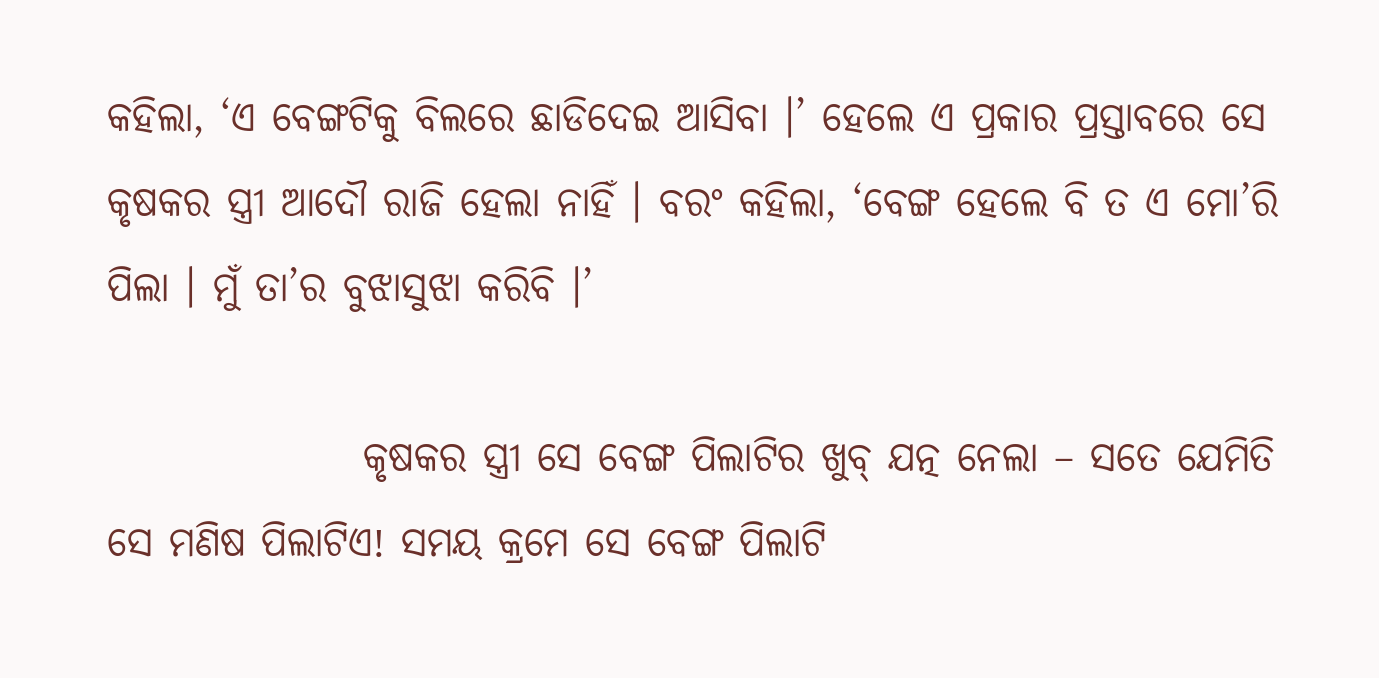କହିଲା, ‘ଏ ବେଙ୍ଗଟିକୁ ବିଲରେ ଛାଡିଦେଇ ଆସିବା ।’ ହେଲେ ଏ ପ୍ରକାର ପ୍ରସ୍ତାବରେ ସେ କୃଷକର ସ୍ତ୍ରୀ ଆଦୌ ରାଜି ହେଲା ନାହିଁ । ବରଂ କହିଲା, ‘ବେଙ୍ଗ ହେଲେ ବି ତ ଏ ମୋ’ରି ପିଲା । ମୁଁ ତା’ର ବୁଝାସୁଝା କରିବି ।’

                କୃଷକର ସ୍ତ୍ରୀ ସେ ବେଙ୍ଗ ପିଲାଟିର ଖୁବ୍ ଯତ୍ନ ନେଲା – ସତେ ଯେମିତି ସେ ମଣିଷ ପିଲାଟିଏ! ସମୟ କ୍ରମେ ସେ ବେଙ୍ଗ ପିଲାଟି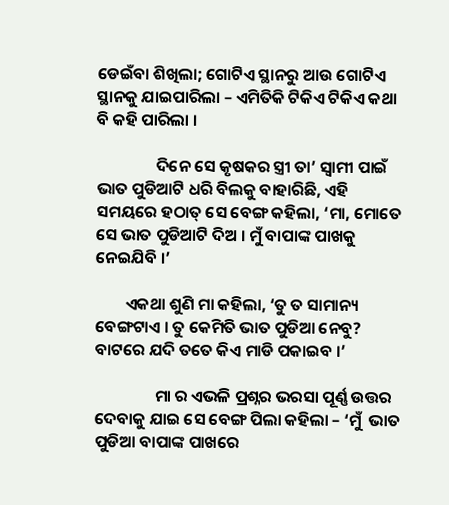ଡେଇଁବା ଶିଖିଲା; ଗୋଟିଏ ସ୍ଥାନରୁ ଆଉ ଗୋଟିଏ ସ୍ଥାନକୁ ଯାଇପାରିଲା – ଏମିତିକି ଟିକିଏ ଟିକିଏ କଥା ବି କହି ପାରିଲା ।

                ଦିନେ ସେ କୃଷକର ସ୍ତ୍ରୀ ତା’ ସ୍ୱାମୀ ପାଇଁ ଭାତ ପୁଡିଆଟି ଧରି ବିଲକୁ ବାହାରିଛି, ଏହି ସମୟରେ ହଠାତ୍ ସେ ବେଙ୍ଗ କହିଲା, ‘ମା, ମୋତେ ସେ ଭାତ ପୁଡିଆଟି ଦିଅ । ମୁଁ ବାପାଙ୍କ ପାଖକୁ ନେଇଯିବି ।’

        ଏକଥା ଶୁଣି ମା କହିଲା, ‘ତୁ ତ ସାମାନ୍ୟ ବେଙ୍ଗଟାଏ । ତୁ କେମିତି ଭାତ ପୁଡିଆ ନେବୁ? ବାଟରେ ଯଦି ତତେ କିଏ ମାଡି ପକାଇବ ।’

                ମା ର ଏଭଳି ପ୍ରଶ୍ନର ଭରସା ପୂର୍ଣ୍ଣ ଉତ୍ତର ଦେବାକୁ ଯାଇ ସେ ବେଙ୍ଗ ପିଲା କହିଲା – ‘ମୁଁ  ଭାତ ପୁଡିଆ ବାପାଙ୍କ ପାଖରେ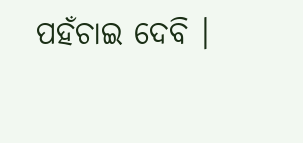ପହଁଚାଇ ଦେବି ।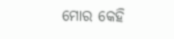ମୋର କେହି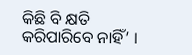କିଛି ବି କ୍ଷତି କରିପାରିବେ ନାହିଁ’ ।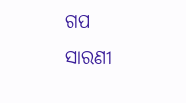ଗପ ସାରଣୀ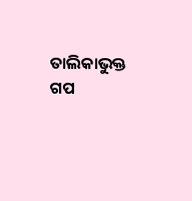ତାଲିକାଭୁକ୍ତ ଗପ